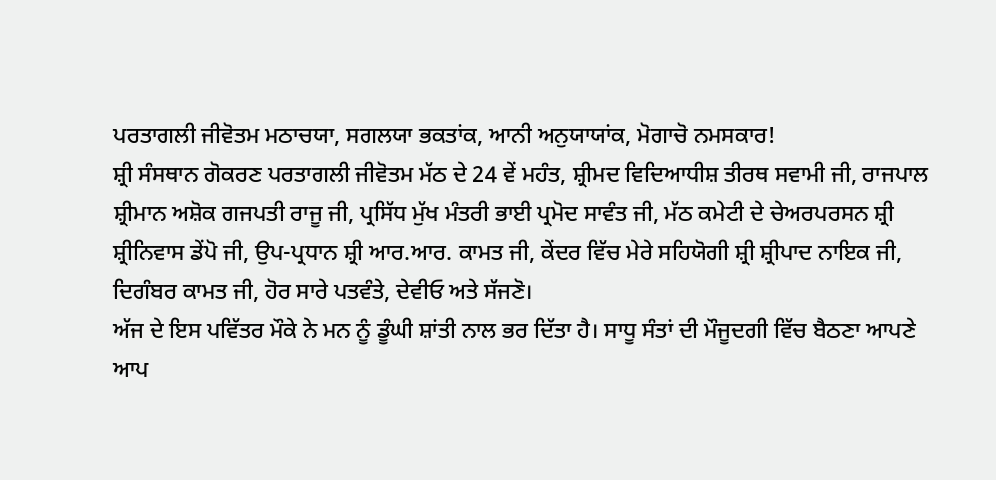ਪਰਤਾਗਲੀ ਜੀਵੋਤਮ ਮਠਾਚਯਾ, ਸਗਲਯਾ ਭਕਤਾਂਕ, ਆਨੀ ਅਨੁਯਾਯਾਂਕ, ਮੋਗਾਚੋ ਨਮਸਕਾਰ!
ਸ਼੍ਰੀ ਸੰਸਥਾਨ ਗੋਕਰਣ ਪਰਤਾਗਲੀ ਜੀਵੋਤਮ ਮੱਠ ਦੇ 24 ਵੇਂ ਮਹੰਤ, ਸ਼੍ਰੀਮਦ ਵਿਦਿਆਧੀਸ਼ ਤੀਰਥ ਸਵਾਮੀ ਜੀ, ਰਾਜਪਾਲ ਸ਼੍ਰੀਮਾਨ ਅਸ਼ੋਕ ਗਜਪਤੀ ਰਾਜੂ ਜੀ, ਪ੍ਰਸਿੱਧ ਮੁੱਖ ਮੰਤਰੀ ਭਾਈ ਪ੍ਰਮੋਦ ਸਾਵੰਤ ਜੀ, ਮੱਠ ਕਮੇਟੀ ਦੇ ਚੇਅਰਪਰਸਨ ਸ਼੍ਰੀ ਸ਼੍ਰੀਨਿਵਾਸ ਡੇਂਪੋ ਜੀ, ਉਪ-ਪ੍ਰਧਾਨ ਸ਼੍ਰੀ ਆਰ.ਆਰ. ਕਾਮਤ ਜੀ, ਕੇਂਦਰ ਵਿੱਚ ਮੇਰੇ ਸਹਿਯੋਗੀ ਸ਼੍ਰੀ ਸ਼੍ਰੀਪਾਦ ਨਾਇਕ ਜੀ, ਦਿਗੰਬਰ ਕਾਮਤ ਜੀ, ਹੋਰ ਸਾਰੇ ਪਤਵੰਤੇ, ਦੇਵੀਓ ਅਤੇ ਸੱਜਣੋ।
ਅੱਜ ਦੇ ਇਸ ਪਵਿੱਤਰ ਮੌਕੇ ਨੇ ਮਨ ਨੂੰ ਡੂੰਘੀ ਸ਼ਾਂਤੀ ਨਾਲ ਭਰ ਦਿੱਤਾ ਹੈ। ਸਾਧੂ ਸੰਤਾਂ ਦੀ ਮੌਜੂਦਗੀ ਵਿੱਚ ਬੈਠਣਾ ਆਪਣੇ ਆਪ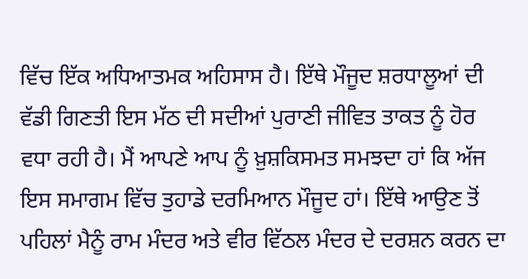ਵਿੱਚ ਇੱਕ ਅਧਿਆਤਮਕ ਅਹਿਸਾਸ ਹੈ। ਇੱਥੇ ਮੌਜੂਦ ਸ਼ਰਧਾਲੂਆਂ ਦੀ ਵੱਡੀ ਗਿਣਤੀ ਇਸ ਮੱਠ ਦੀ ਸਦੀਆਂ ਪੁਰਾਣੀ ਜੀਵਿਤ ਤਾਕਤ ਨੂੰ ਹੋਰ ਵਧਾ ਰਹੀ ਹੈ। ਮੈਂ ਆਪਣੇ ਆਪ ਨੂੰ ਖ਼ੁਸ਼ਕਿਸਮਤ ਸਮਝਦਾ ਹਾਂ ਕਿ ਅੱਜ ਇਸ ਸਮਾਗਮ ਵਿੱਚ ਤੁਹਾਡੇ ਦਰਮਿਆਨ ਮੌਜੂਦ ਹਾਂ। ਇੱਥੇ ਆਉਣ ਤੋਂ ਪਹਿਲਾਂ ਮੈਨੂੰ ਰਾਮ ਮੰਦਰ ਅਤੇ ਵੀਰ ਵਿੱਠਲ ਮੰਦਰ ਦੇ ਦਰਸ਼ਨ ਕਰਨ ਦਾ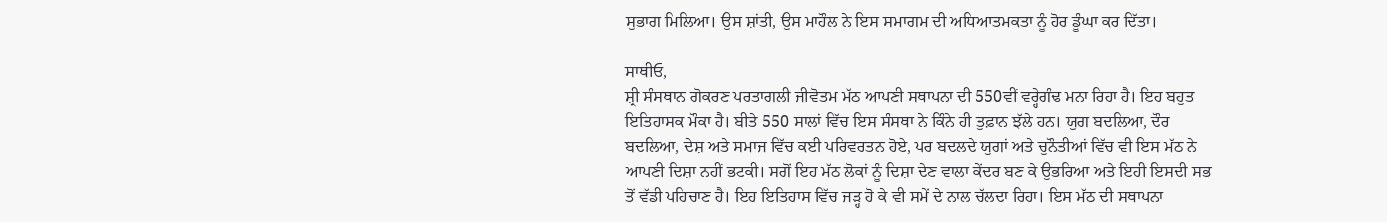ਸੁਭਾਗ ਮਿਲਿਆ। ਉਸ ਸ਼ਾਂਤੀ, ਉਸ ਮਾਹੌਲ ਨੇ ਇਸ ਸਮਾਗਮ ਦੀ ਅਧਿਆਤਮਕਤਾ ਨੂੰ ਹੋਰ ਡੂੰਘਾ ਕਰ ਦਿੱਤਾ।

ਸਾਥੀਓ,
ਸ਼੍ਰੀ ਸੰਸਥਾਨ ਗੋਕਰਣ ਪਰਤਾਗਲੀ ਜੀਵੋਤਮ ਮੱਠ ਆਪਣੀ ਸਥਾਪਨਾ ਦੀ 550ਵੀਂ ਵਰ੍ਹੇਗੰਢ ਮਨਾ ਰਿਹਾ ਹੈ। ਇਹ ਬਹੁਤ ਇਤਿਹਾਸਕ ਮੌਕਾ ਹੈ। ਬੀਤੇ 550 ਸਾਲਾਂ ਵਿੱਚ ਇਸ ਸੰਸਥਾ ਨੇ ਕਿੰਨੇ ਹੀ ਤੁਫ਼ਾਨ ਝੱਲੇ ਹਨ। ਯੁਗ ਬਦਲਿਆ, ਦੌਰ ਬਦਲਿਆ, ਦੇਸ਼ ਅਤੇ ਸਮਾਜ ਵਿੱਚ ਕਈ ਪਰਿਵਰਤਨ ਹੋਏ, ਪਰ ਬਦਲਦੇ ਯੁਗਾਂ ਅਤੇ ਚੁਨੌਤੀਆਂ ਵਿੱਚ ਵੀ ਇਸ ਮੱਠ ਨੇ ਆਪਣੀ ਦਿਸ਼ਾ ਨਹੀਂ ਭਟਕੀ। ਸਗੋਂ ਇਹ ਮੱਠ ਲੋਕਾਂ ਨੂੰ ਦਿਸ਼ਾ ਦੇਣ ਵਾਲਾ ਕੇਂਦਰ ਬਣ ਕੇ ਉਭਰਿਆ ਅਤੇ ਇਹੀ ਇਸਦੀ ਸਭ ਤੋਂ ਵੱਡੀ ਪਹਿਚਾਣ ਹੈ। ਇਹ ਇਤਿਹਾਸ ਵਿੱਚ ਜੜ੍ਹ ਹੋ ਕੇ ਵੀ ਸਮੇਂ ਦੇ ਨਾਲ ਚੱਲਦਾ ਰਿਹਾ। ਇਸ ਮੱਠ ਦੀ ਸਥਾਪਨਾ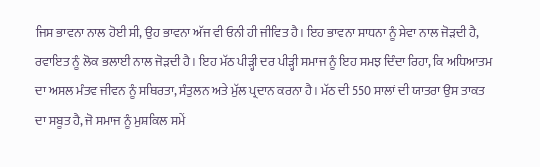ਜਿਸ ਭਾਵਨਾ ਨਾਲ ਹੋਈ ਸੀ, ਉਹ ਭਾਵਨਾ ਅੱਜ ਵੀ ਓਨੀ ਹੀ ਜੀਵਿਤ ਹੈ। ਇਹ ਭਾਵਨਾ ਸਾਧਨਾ ਨੂੰ ਸੇਵਾ ਨਾਲ ਜੋੜਦੀ ਹੈ, ਰਵਾਇਤ ਨੂੰ ਲੋਕ ਭਲਾਈ ਨਾਲ ਜੋੜਦੀ ਹੈ। ਇਹ ਮੱਠ ਪੀੜ੍ਹੀ ਦਰ ਪੀੜ੍ਹੀ ਸਮਾਜ ਨੂੰ ਇਹ ਸਮਝ ਦਿੰਦਾ ਰਿਹਾ, ਕਿ ਅਧਿਆਤਮ ਦਾ ਅਸਲ ਮੰਤਵ ਜੀਵਨ ਨੂੰ ਸਥਿਰਤਾ, ਸੰਤੁਲਨ ਅਤੇ ਮੁੱਲ ਪ੍ਰਦਾਨ ਕਰਨਾ ਹੈ। ਮੱਠ ਦੀ 550 ਸਾਲਾਂ ਦੀ ਯਾਤਰਾ ਉਸ ਤਾਕਤ ਦਾ ਸਬੂਤ ਹੈ, ਜੋ ਸਮਾਜ ਨੂੰ ਮੁਸ਼ਕਿਲ ਸਮੇਂ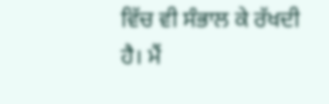ਵਿੱਚ ਵੀ ਸੰਭਾਲ ਕੇ ਰੱਖਦੀ ਹੈ। ਮੈਂ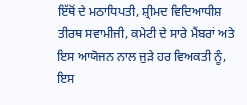ਇੱਥੋਂ ਦੇ ਮਠਾਧਿਪਤੀ, ਸ਼੍ਰੀਮਦ ਵਿਦਿਆਧੀਸ਼ ਤੀਰਥ ਸਵਾਮੀਜੀ, ਕਮੇਟੀ ਦੇ ਸਾਰੇ ਮੈਂਬਰਾਂ ਅਤੇ ਇਸ ਆਯੋਜਨ ਨਾਲ ਜੁੜੇ ਹਰ ਵਿਅਕਤੀ ਨੂੰ, ਇਸ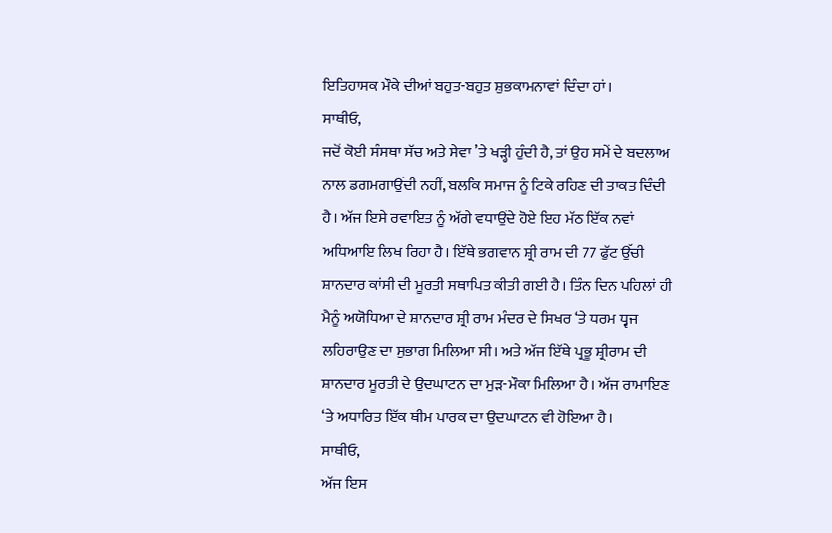ਇਤਿਹਾਸਕ ਮੌਕੇ ਦੀਆਂ ਬਹੁਤ-ਬਹੁਤ ਸ਼ੁਭਕਾਮਨਾਵਾਂ ਦਿੰਦਾ ਹਾਂ।
ਸਾਥੀਓ,
ਜਦੋਂ ਕੋਈ ਸੰਸਥਾ ਸੱਚ ਅਤੇ ਸੇਵਾ ’ਤੇ ਖੜ੍ਹੀ ਹੁੰਦੀ ਹੈ, ਤਾਂ ਉਹ ਸਮੇਂ ਦੇ ਬਦਲਾਅ ਨਾਲ ਡਗਮਗਾਉਂਦੀ ਨਹੀਂ, ਬਲਕਿ ਸਮਾਜ ਨੂੰ ਟਿਕੇ ਰਹਿਣ ਦੀ ਤਾਕਤ ਦਿੰਦੀ ਹੈ। ਅੱਜ ਇਸੇ ਰਵਾਇਤ ਨੂੰ ਅੱਗੇ ਵਧਾਉਂਦੇ ਹੋਏ ਇਹ ਮੱਠ ਇੱਕ ਨਵਾਂ ਅਧਿਆਇ ਲਿਖ ਰਿਹਾ ਹੈ। ਇੱਥੇ ਭਗਵਾਨ ਸ਼੍ਰੀ ਰਾਮ ਦੀ 77 ਫੁੱਟ ਉੱਚੀ ਸ਼ਾਨਦਾਰ ਕਾਂਸੀ ਦੀ ਮੂਰਤੀ ਸਥਾਪਿਤ ਕੀਤੀ ਗਈ ਹੈ। ਤਿੰਨ ਦਿਨ ਪਹਿਲਾਂ ਹੀ ਮੈਨੂੰ ਅਯੋਧਿਆ ਦੇ ਸ਼ਾਨਦਾਰ ਸ਼੍ਰੀ ਰਾਮ ਮੰਦਰ ਦੇ ਸਿਖਰ ‘ਤੇ ਧਰਮ ਧ੍ਵਜ ਲਹਿਰਾਉਣ ਦਾ ਸੁਭਾਗ ਮਿਲਿਆ ਸੀ। ਅਤੇ ਅੱਜ ਇੱਥੇ ਪ੍ਰਭੂ ਸ਼੍ਰੀਰਾਮ ਦੀ ਸ਼ਾਨਦਾਰ ਮੂਰਤੀ ਦੇ ਉਦਘਾਟਨ ਦਾ ਮੁੜ-ਮੌਕਾ ਮਿਲਿਆ ਹੈ। ਅੱਜ ਰਾਮਾਇਣ ‘ਤੇ ਅਧਾਰਿਤ ਇੱਕ ਥੀਮ ਪਾਰਕ ਦਾ ਉਦਘਾਟਨ ਵੀ ਹੋਇਆ ਹੈ।
ਸਾਥੀਓ,
ਅੱਜ ਇਸ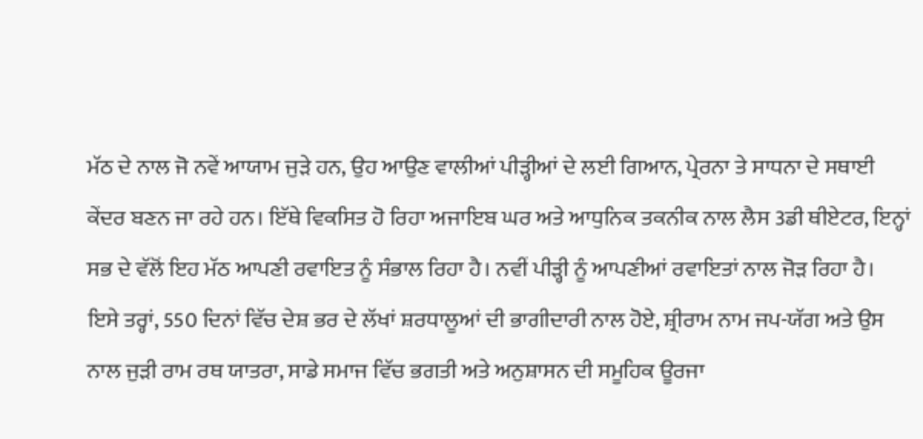ਮੱਠ ਦੇ ਨਾਲ ਜੋ ਨਵੇਂ ਆਯਾਮ ਜੁੜੇ ਹਨ, ਉਹ ਆਉਣ ਵਾਲੀਆਂ ਪੀੜ੍ਹੀਆਂ ਦੇ ਲਈ ਗਿਆਨ, ਪ੍ਰੇਰਨਾ ਤੇ ਸਾਧਨਾ ਦੇ ਸਥਾਈ ਕੇਂਦਰ ਬਣਨ ਜਾ ਰਹੇ ਹਨ। ਇੱਥੇ ਵਿਕਸਿਤ ਹੋ ਰਿਹਾ ਅਜਾਇਬ ਘਰ ਅਤੇ ਆਧੁਨਿਕ ਤਕਨੀਕ ਨਾਲ ਲੈਸ 3ਡੀ ਥੀਏਟਰ, ਇਨ੍ਹਾਂ ਸਭ ਦੇ ਵੱਲੋਂ ਇਹ ਮੱਠ ਆਪਣੀ ਰਵਾਇਤ ਨੂੰ ਸੰਭਾਲ ਰਿਹਾ ਹੈ। ਨਵੀਂ ਪੀੜ੍ਹੀ ਨੂੰ ਆਪਣੀਆਂ ਰਵਾਇਤਾਂ ਨਾਲ ਜੋੜ ਰਿਹਾ ਹੈ। ਇਸੇ ਤਰ੍ਹਾਂ, 550 ਦਿਨਾਂ ਵਿੱਚ ਦੇਸ਼ ਭਰ ਦੇ ਲੱਖਾਂ ਸ਼ਰਧਾਲੂਆਂ ਦੀ ਭਾਗੀਦਾਰੀ ਨਾਲ ਹੋਏ, ਸ਼੍ਰੀਰਾਮ ਨਾਮ ਜਪ-ਯੱਗ ਅਤੇ ਉਸ ਨਾਲ ਜੁੜੀ ਰਾਮ ਰਥ ਯਾਤਰਾ, ਸਾਡੇ ਸਮਾਜ ਵਿੱਚ ਭਗਤੀ ਅਤੇ ਅਨੁਸ਼ਾਸਨ ਦੀ ਸਮੂਹਿਕ ਊਰਜਾ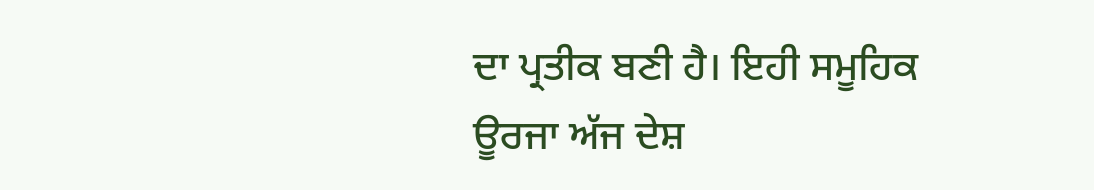ਦਾ ਪ੍ਰਤੀਕ ਬਣੀ ਹੈ। ਇਹੀ ਸਮੂਹਿਕ ਊਰਜਾ ਅੱਜ ਦੇਸ਼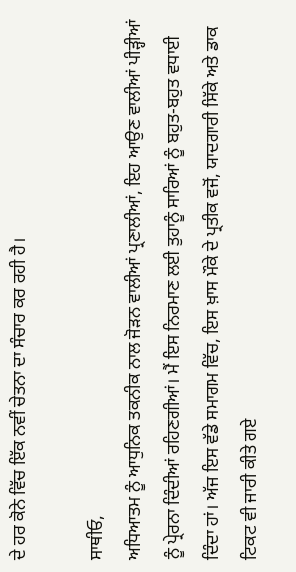ਦੇ ਹਰ ਕੋਨੇ ਵਿੱਚ ਇੱਕ ਨਵੀਂ ਚੇਤਨਾ ਦਾ ਸੰਚਾਰ ਕਰ ਰਹੀ ਹੈ।

ਸਾਥੀਓ,
ਅਧਿਆਤਮ ਨੂੰ ਆਧੁਨਿਕ ਤਕਨੀਕ ਨਾਲ ਜੋੜਨ ਵਾਲੀਆਂ ਪ੍ਰਣਾਲੀਆਂ, ਇਹ ਆਉਣ ਵਾਲੀਆਂ ਪੀੜ੍ਹੀਆਂ ਨੂੰ ਪ੍ਰੇਰਨਾ ਦਿੰਦੀਆਂ ਰਹਿਣਗੀਆਂ। ਮੈਂ ਇਸ ਨਿਰਮਾਣ ਲਈ ਤੁਹਾਨੂੰ ਸਾਰਿਆਂ ਨੂੰ ਬਹੁਤ-ਬਹੁਤ ਵਧਾਈ ਦਿੰਦਾ ਹਾਂ। ਅੱਜ ਇਸ ਵੱਡੇ ਸਮਾਗਮ ਵਿੱਚ, ਇਸ ਖ਼ਾਸ ਮੌਕੇ ਦੇ ਪ੍ਰਤੀਕ ਵਜੋਂ, ਯਾਦਗਾਰੀ ਸਿੱਕੇ ਅਤੇ ਡਾਕ ਟਿਕਟ ਵੀ ਜਾਰੀ ਕੀਤੇ ਗਏ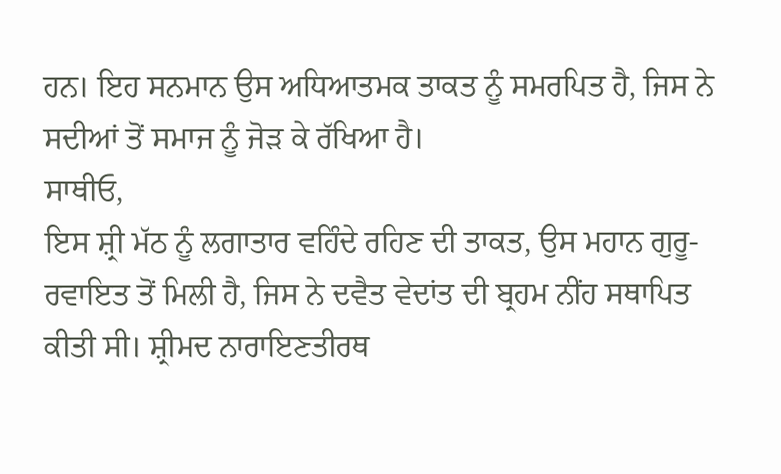ਹਨ। ਇਹ ਸਨਮਾਨ ਉਸ ਅਧਿਆਤਮਕ ਤਾਕਤ ਨੂੰ ਸਮਰਪਿਤ ਹੈ, ਜਿਸ ਨੇ ਸਦੀਆਂ ਤੋਂ ਸਮਾਜ ਨੂੰ ਜੋੜ ਕੇ ਰੱਖਿਆ ਹੈ।
ਸਾਥੀਓ,
ਇਸ ਸ਼੍ਰੀ ਮੱਠ ਨੂੰ ਲਗਾਤਾਰ ਵਹਿੰਦੇ ਰਹਿਣ ਦੀ ਤਾਕਤ, ਉਸ ਮਹਾਨ ਗੁਰੂ-ਰਵਾਇਤ ਤੋਂ ਮਿਲੀ ਹੈ, ਜਿਸ ਨੇ ਦਵੈਤ ਵੇਦਾਂਤ ਦੀ ਬ੍ਰਹਮ ਨੀਂਹ ਸਥਾਪਿਤ ਕੀਤੀ ਸੀ। ਸ਼੍ਰੀਮਦ ਨਾਰਾਇਣਤੀਰਥ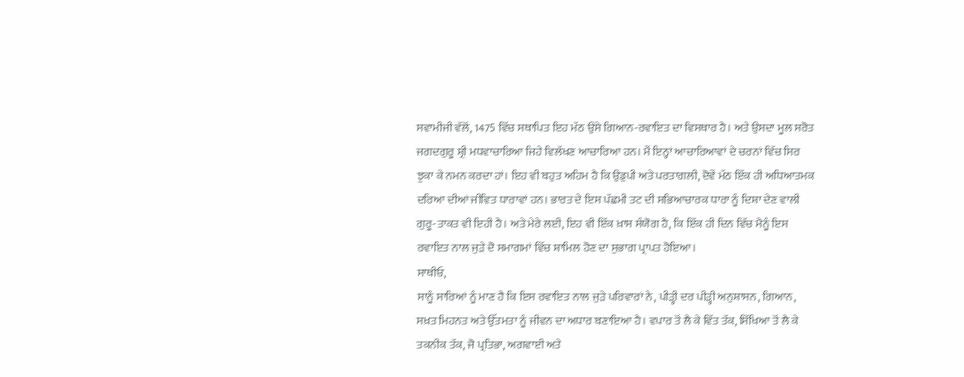ਸਵਾਮੀਜੀ ਵੱਲੋਂ, 1475 ਵਿੱਚ ਸਥਾਪਿਤ ਇਹ ਮੱਠ ਉਸੇ ਗਿਆਨ-ਰਵਾਇਤ ਦਾ ਵਿਸਥਾਰ ਹੈ। ਅਤੇ ਉਸਦਾ ਮੂਲ ਸਰੋਤ ਜਗਦਗੁਰੂ ਸ਼੍ਰੀ ਮਧਵਾਚਾਰਿਆ ਜਿਹੇ ਵਿਲੱਖਣ ਆਚਾਰਿਆ ਹਨ। ਮੈਂ ਇਨ੍ਹਾਂ ਆਚਾਰਿਆਵਾਂ ਦੇ ਚਰਨਾਂ ਵਿੱਚ ਸਿਰ ਝੁਕਾ ਕੇ ਨਮਨ ਕਰਦਾ ਹਾਂ। ਇਹ ਵੀ ਬਹੁਤ ਅਹਿਮ ਹੈ ਕਿ ਉਡੁਪੀ ਅਤੇ ਪਰਤਾਗਲੀ, ਦੋਵੇਂ ਮੱਠ ਇੱਕ ਹੀ ਅਧਿਆਤਮਕ ਦਰਿਆ ਦੀਆਂ ਜੀਵਿਤ ਧਾਰਾਵਾਂ ਹਨ। ਭਾਰਤ ਦੇ ਇਸ ਪੱਛਮੀ ਤਟ ਦੀ ਸਭਿਆਚਾਰਕ ਧਾਰਾ ਨੂੰ ਦਿਸ਼ਾ ਦੇਣ ਵਾਲੀ ਗੁਰੂ-ਤਾਕਤ ਵੀ ਇਹੀ ਹੈ। ਅਤੇ ਮੇਰੇ ਲਈ, ਇਹ ਵੀ ਇੱਕ ਖ਼ਾਸ ਸੰਯੋਗ ਹੈ, ਕਿ ਇੱਕ ਹੀ ਦਿਨ ਵਿੱਚ ਮੈਨੂੰ ਇਸ ਰਵਾਇਤ ਨਾਲ ਜੁੜੇ ਦੋ ਸਮਾਗਮਾਂ ਵਿੱਚ ਸ਼ਾਮਿਲ ਹੋਣ ਦਾ ਸੁਭਾਗ ਪ੍ਰਾਪਤ ਹੋਇਆ।
ਸਾਥੀਓ,
ਸਾਨੂੰ ਸਾਰਿਆਂ ਨੂੰ ਮਾਣ ਹੈ ਕਿ ਇਸ ਰਵਾਇਤ ਨਾਲ ਜੁੜੇ ਪਰਿਵਾਰਾਂ ਨੇ, ਪੀੜ੍ਹੀ ਦਰ ਪੀੜ੍ਹੀ ਅਨੁਸ਼ਾਸਨ, ਗਿਆਨ, ਸਖ਼ਤ ਮਿਹਨਤ ਅਤੇ ਉੱਤਮਤਾ ਨੂੰ ਜੀਵਨ ਦਾ ਅਧਾਰ ਬਣਾਇਆ ਹੈ। ਵਪਾਰ ਤੋਂ ਲੈ ਕੇ ਵਿੱਤ ਤੱਕ, ਸਿੱਖਿਆ ਤੋਂ ਲੈ ਕੇ ਤਕਨੀਕ ਤੱਕ, ਜੋ ਪ੍ਰਤਿਭਾ, ਅਗਵਾਈ ਅਤੇ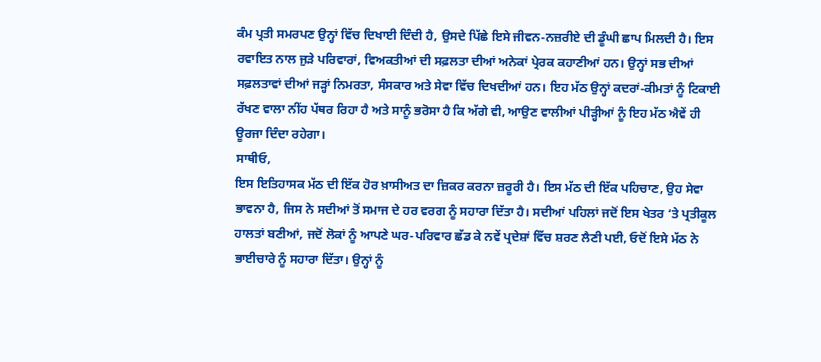ਕੰਮ ਪ੍ਰਤੀ ਸਮਰਪਣ ਉਨ੍ਹਾਂ ਵਿੱਚ ਦਿਖਾਈ ਦਿੰਦੀ ਹੈ, ਉਸਦੇ ਪਿੱਛੇ ਇਸੇ ਜੀਵਨ-ਨਜ਼ਰੀਏ ਦੀ ਡੂੰਘੀ ਛਾਪ ਮਿਲਦੀ ਹੈ। ਇਸ ਰਵਾਇਤ ਨਾਲ ਜੁੜੇ ਪਰਿਵਾਰਾਂ, ਵਿਅਕਤੀਆਂ ਦੀ ਸਫ਼ਲਤਾ ਦੀਆਂ ਅਨੇਕਾਂ ਪ੍ਰੇਰਕ ਕਹਾਣੀਆਂ ਹਨ। ਉਨ੍ਹਾਂ ਸਭ ਦੀਆਂ ਸਫ਼ਲਤਾਵਾਂ ਦੀਆਂ ਜੜ੍ਹਾਂ ਨਿਮਰਤਾ, ਸੰਸਕਾਰ ਅਤੇ ਸੇਵਾ ਵਿੱਚ ਦਿਖਦੀਆਂ ਹਨ। ਇਹ ਮੱਠ ਉਨ੍ਹਾਂ ਕਦਰਾਂ-ਕੀਮਤਾਂ ਨੂੰ ਟਿਕਾਈ ਰੱਖਣ ਵਾਲਾ ਨੀਂਹ ਪੱਥਰ ਰਿਹਾ ਹੈ ਅਤੇ ਸਾਨੂੰ ਭਰੋਸਾ ਹੈ ਕਿ ਅੱਗੇ ਵੀ, ਆਉਣ ਵਾਲੀਆਂ ਪੀੜ੍ਹੀਆਂ ਨੂੰ ਇਹ ਮੱਠ ਐਵੇਂ ਹੀ ਊਰਜਾ ਦਿੰਦਾ ਰਹੇਗਾ।
ਸਾਥੀਓ,
ਇਸ ਇਤਿਹਾਸਕ ਮੱਠ ਦੀ ਇੱਕ ਹੋਰ ਖ਼ਾਸੀਅਤ ਦਾ ਜ਼ਿਕਰ ਕਰਨਾ ਜ਼ਰੂਰੀ ਹੈ। ਇਸ ਮੱਠ ਦੀ ਇੱਕ ਪਹਿਚਾਣ, ਉਹ ਸੇਵਾ ਭਾਵਨਾ ਹੈ, ਜਿਸ ਨੇ ਸਦੀਆਂ ਤੋਂ ਸਮਾਜ ਦੇ ਹਰ ਵਰਗ ਨੂੰ ਸਹਾਰਾ ਦਿੱਤਾ ਹੈ। ਸਦੀਆਂ ਪਹਿਲਾਂ ਜਦੋਂ ਇਸ ਖੇਤਰ ‘ਤੇ ਪ੍ਰਤੀਕੂਲ ਹਾਲਤਾਂ ਬਣੀਆਂ, ਜਦੋਂ ਲੋਕਾਂ ਨੂੰ ਆਪਣੇ ਘਰ-ਪਰਿਵਾਰ ਛੱਡ ਕੇ ਨਵੇਂ ਪ੍ਰਦੇਸ਼ਾਂ ਵਿੱਚ ਸ਼ਰਣ ਲੈਣੀ ਪਈ, ਓਦੋਂ ਇਸੇ ਮੱਠ ਨੇ ਭਾਈਚਾਰੇ ਨੂੰ ਸਹਾਰਾ ਦਿੱਤਾ। ਉਨ੍ਹਾਂ ਨੂੰ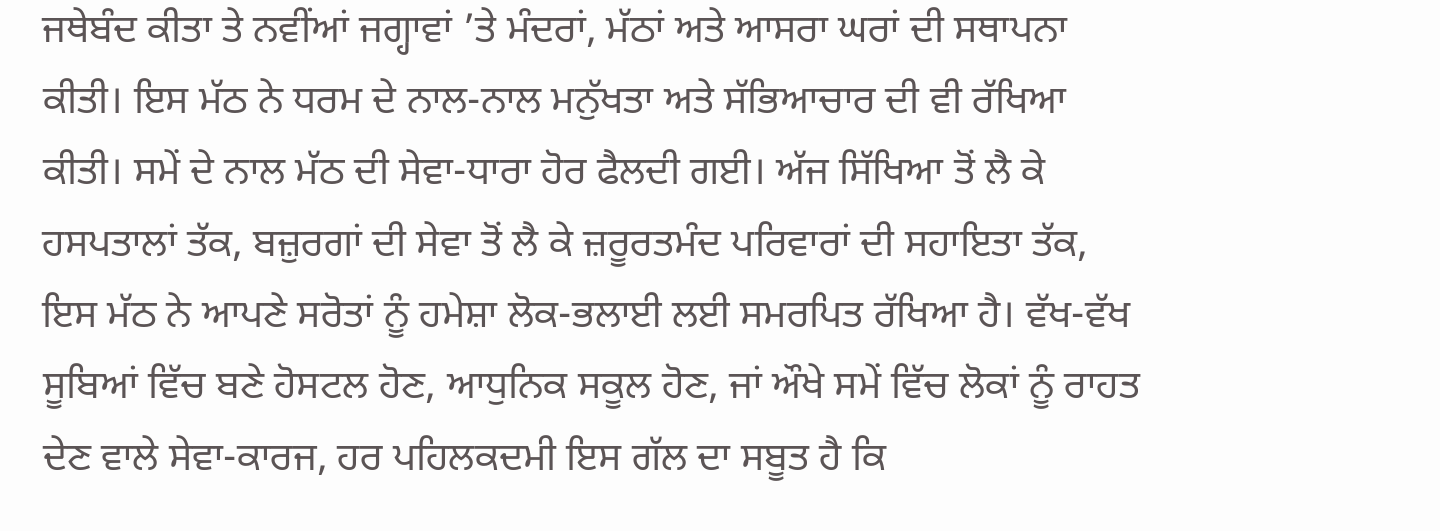ਜਥੇਬੰਦ ਕੀਤਾ ਤੇ ਨਵੀਂਆਂ ਜਗ੍ਹਾਵਾਂ ’ਤੇ ਮੰਦਰਾਂ, ਮੱਠਾਂ ਅਤੇ ਆਸਰਾ ਘਰਾਂ ਦੀ ਸਥਾਪਨਾ ਕੀਤੀ। ਇਸ ਮੱਠ ਨੇ ਧਰਮ ਦੇ ਨਾਲ-ਨਾਲ ਮਨੁੱਖਤਾ ਅਤੇ ਸੱਭਿਆਚਾਰ ਦੀ ਵੀ ਰੱਖਿਆ ਕੀਤੀ। ਸਮੇਂ ਦੇ ਨਾਲ ਮੱਠ ਦੀ ਸੇਵਾ-ਧਾਰਾ ਹੋਰ ਫੈਲਦੀ ਗਈ। ਅੱਜ ਸਿੱਖਿਆ ਤੋਂ ਲੈ ਕੇ ਹਸਪਤਾਲਾਂ ਤੱਕ, ਬਜ਼ੁਰਗਾਂ ਦੀ ਸੇਵਾ ਤੋਂ ਲੈ ਕੇ ਜ਼ਰੂਰਤਮੰਦ ਪਰਿਵਾਰਾਂ ਦੀ ਸਹਾਇਤਾ ਤੱਕ, ਇਸ ਮੱਠ ਨੇ ਆਪਣੇ ਸਰੋਤਾਂ ਨੂੰ ਹਮੇਸ਼ਾ ਲੋਕ-ਭਲਾਈ ਲਈ ਸਮਰਪਿਤ ਰੱਖਿਆ ਹੈ। ਵੱਖ-ਵੱਖ ਸੂਬਿਆਂ ਵਿੱਚ ਬਣੇ ਹੋਸਟਲ ਹੋਣ, ਆਧੁਨਿਕ ਸਕੂਲ ਹੋਣ, ਜਾਂ ਔਖੇ ਸਮੇਂ ਵਿੱਚ ਲੋਕਾਂ ਨੂੰ ਰਾਹਤ ਦੇਣ ਵਾਲੇ ਸੇਵਾ-ਕਾਰਜ, ਹਰ ਪਹਿਲਕਦਮੀ ਇਸ ਗੱਲ ਦਾ ਸਬੂਤ ਹੈ ਕਿ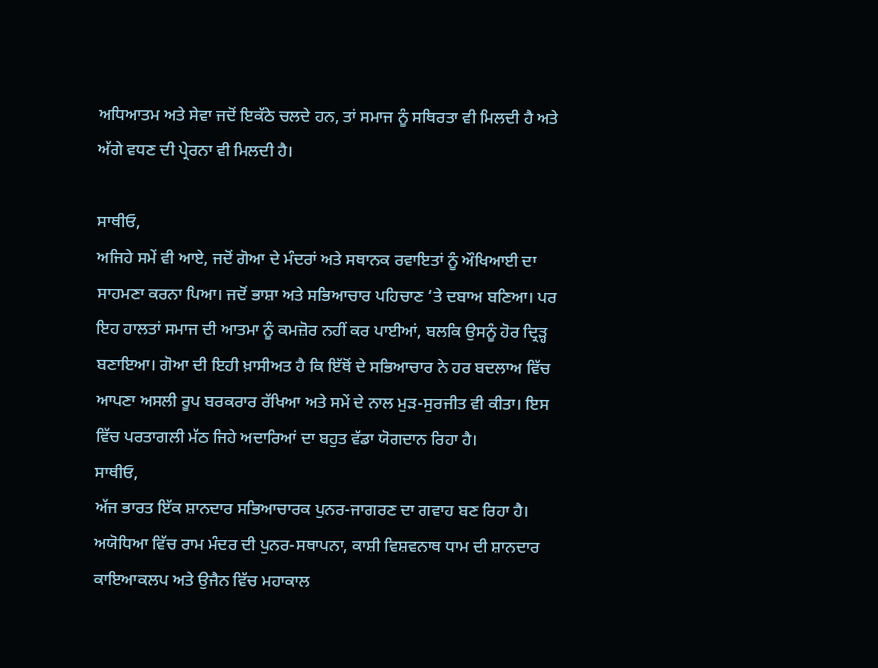ਅਧਿਆਤਮ ਅਤੇ ਸੇਵਾ ਜਦੋਂ ਇਕੱਠੇ ਚਲਦੇ ਹਨ, ਤਾਂ ਸਮਾਜ ਨੂੰ ਸਥਿਰਤਾ ਵੀ ਮਿਲਦੀ ਹੈ ਅਤੇ ਅੱਗੇ ਵਧਣ ਦੀ ਪ੍ਰੇਰਨਾ ਵੀ ਮਿਲਦੀ ਹੈ।

ਸਾਥੀਓ,
ਅਜਿਹੇ ਸਮੇਂ ਵੀ ਆਏ, ਜਦੋਂ ਗੋਆ ਦੇ ਮੰਦਰਾਂ ਅਤੇ ਸਥਾਨਕ ਰਵਾਇਤਾਂ ਨੂੰ ਔਖਿਆਈ ਦਾ ਸਾਹਮਣਾ ਕਰਨਾ ਪਿਆ। ਜਦੋਂ ਭਾਸ਼ਾ ਅਤੇ ਸਭਿਆਚਾਰ ਪਹਿਚਾਣ ‘ਤੇ ਦਬਾਅ ਬਣਿਆ। ਪਰ ਇਹ ਹਾਲਤਾਂ ਸਮਾਜ ਦੀ ਆਤਮਾ ਨੂੰ ਕਮਜ਼ੋਰ ਨਹੀਂ ਕਰ ਪਾਈਆਂ, ਬਲਕਿ ਉਸਨੂੰ ਹੋਰ ਦ੍ਰਿੜ੍ਹ ਬਣਾਇਆ। ਗੋਆ ਦੀ ਇਹੀ ਖ਼ਾਸੀਅਤ ਹੈ ਕਿ ਇੱਥੋਂ ਦੇ ਸਭਿਆਚਾਰ ਨੇ ਹਰ ਬਦਲਾਅ ਵਿੱਚ ਆਪਣਾ ਅਸਲੀ ਰੂਪ ਬਰਕਰਾਰ ਰੱਖਿਆ ਅਤੇ ਸਮੇਂ ਦੇ ਨਾਲ ਮੁੜ-ਸੁਰਜੀਤ ਵੀ ਕੀਤਾ। ਇਸ ਵਿੱਚ ਪਰਤਾਗਲੀ ਮੱਠ ਜਿਹੇ ਅਦਾਰਿਆਂ ਦਾ ਬਹੁਤ ਵੱਡਾ ਯੋਗਦਾਨ ਰਿਹਾ ਹੈ।
ਸਾਥੀਓ,
ਅੱਜ ਭਾਰਤ ਇੱਕ ਸ਼ਾਨਦਾਰ ਸਭਿਆਚਾਰਕ ਪੁਨਰ-ਜਾਗਰਣ ਦਾ ਗਵਾਹ ਬਣ ਰਿਹਾ ਹੈ। ਅਯੋਧਿਆ ਵਿੱਚ ਰਾਮ ਮੰਦਰ ਦੀ ਪੁਨਰ-ਸਥਾਪਨਾ, ਕਾਸ਼ੀ ਵਿਸ਼ਵਨਾਥ ਧਾਮ ਦੀ ਸ਼ਾਨਦਾਰ ਕਾਇਆਕਲਪ ਅਤੇ ਉਜੈਨ ਵਿੱਚ ਮਹਾਕਾਲ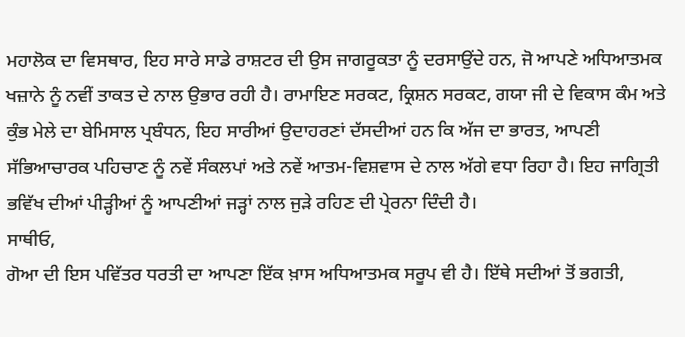ਮਹਾਲੋਕ ਦਾ ਵਿਸਥਾਰ, ਇਹ ਸਾਰੇ ਸਾਡੇ ਰਾਸ਼ਟਰ ਦੀ ਉਸ ਜਾਗਰੂਕਤਾ ਨੂੰ ਦਰਸਾਉਂਦੇ ਹਨ, ਜੋ ਆਪਣੇ ਅਧਿਆਤਮਕ ਖਜ਼ਾਨੇ ਨੂੰ ਨਵੀਂ ਤਾਕਤ ਦੇ ਨਾਲ ਉਭਾਰ ਰਹੀ ਹੈ। ਰਾਮਾਇਣ ਸਰਕਟ, ਕ੍ਰਿਸ਼ਨ ਸਰਕਟ, ਗਯਾ ਜੀ ਦੇ ਵਿਕਾਸ ਕੰਮ ਅਤੇ ਕੁੰਭ ਮੇਲੇ ਦਾ ਬੇਮਿਸਾਲ ਪ੍ਰਬੰਧਨ, ਇਹ ਸਾਰੀਆਂ ਉਦਾਹਰਣਾਂ ਦੱਸਦੀਆਂ ਹਨ ਕਿ ਅੱਜ ਦਾ ਭਾਰਤ, ਆਪਣੀ ਸੱਭਿਆਚਾਰਕ ਪਹਿਚਾਣ ਨੂੰ ਨਵੇਂ ਸੰਕਲਪਾਂ ਅਤੇ ਨਵੇਂ ਆਤਮ-ਵਿਸ਼ਵਾਸ ਦੇ ਨਾਲ ਅੱਗੇ ਵਧਾ ਰਿਹਾ ਹੈ। ਇਹ ਜਾਗ੍ਰਿਤੀ ਭਵਿੱਖ ਦੀਆਂ ਪੀੜ੍ਹੀਆਂ ਨੂੰ ਆਪਣੀਆਂ ਜੜ੍ਹਾਂ ਨਾਲ ਜੁੜੇ ਰਹਿਣ ਦੀ ਪ੍ਰੇਰਨਾ ਦਿੰਦੀ ਹੈ।
ਸਾਥੀਓ,
ਗੋਆ ਦੀ ਇਸ ਪਵਿੱਤਰ ਧਰਤੀ ਦਾ ਆਪਣਾ ਇੱਕ ਖ਼ਾਸ ਅਧਿਆਤਮਕ ਸਰੂਪ ਵੀ ਹੈ। ਇੱਥੇ ਸਦੀਆਂ ਤੋਂ ਭਗਤੀ,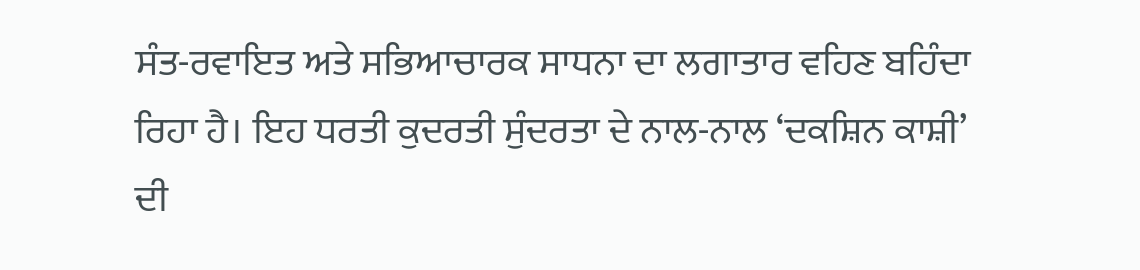ਸੰਤ-ਰਵਾਇਤ ਅਤੇ ਸਭਿਆਚਾਰਕ ਸਾਧਨਾ ਦਾ ਲਗਾਤਾਰ ਵਹਿਣ ਬਹਿੰਦਾ ਰਿਹਾ ਹੈ। ਇਹ ਧਰਤੀ ਕੁਦਰਤੀ ਸੁੰਦਰਤਾ ਦੇ ਨਾਲ-ਨਾਲ ‘ਦਕਸ਼ਿਨ ਕਾਸ਼ੀ’ ਦੀ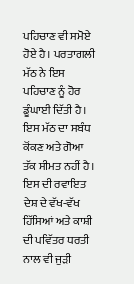ਪਹਿਚਾਣ ਵੀ ਸਮੋਏ ਹੋਏ ਹੈ। ਪਰਤਾਗਲੀ ਮੱਠ ਨੇ ਇਸ ਪਹਿਚਾਣ ਨੂੰ ਹੋਰ ਡੂੰਘਾਈ ਦਿੱਤੀ ਹੈ। ਇਸ ਮੱਠ ਦਾ ਸਬੰਧ ਕੋਂਕਣ ਅਤੇ ਗੋਆ ਤੱਕ ਸੀਮਤ ਨਹੀਂ ਹੈ। ਇਸ ਦੀ ਰਵਾਇਤ ਦੇਸ਼ ਦੇ ਵੱਖ-ਵੱਖ ਹਿੱਸਿਆਂ ਅਤੇ ਕਾਸ਼ੀ ਦੀ ਪਵਿੱਤਰ ਧਰਤੀ ਨਾਲ ਵੀ ਜੁੜੀ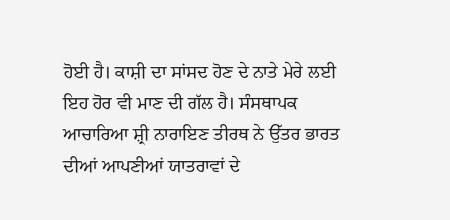ਹੋਈ ਹੈ। ਕਾਸ਼ੀ ਦਾ ਸਾਂਸਦ ਹੋਣ ਦੇ ਨਾਤੇ ਮੇਰੇ ਲਈ ਇਹ ਹੋਰ ਵੀ ਮਾਣ ਦੀ ਗੱਲ ਹੈ। ਸੰਸਥਾਪਕ ਆਚਾਰਿਆ ਸ਼੍ਰੀ ਨਾਰਾਇਣ ਤੀਰਥ ਨੇ ਉੱਤਰ ਭਾਰਤ ਦੀਆਂ ਆਪਣੀਆਂ ਯਾਤਰਾਵਾਂ ਦੇ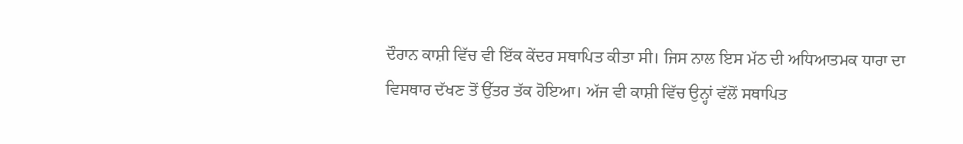ਦੌਰਾਨ ਕਾਸ਼ੀ ਵਿੱਚ ਵੀ ਇੱਕ ਕੇਂਦਰ ਸਥਾਪਿਤ ਕੀਤਾ ਸੀ। ਜਿਸ ਨਾਲ ਇਸ ਮੱਠ ਦੀ ਅਧਿਆਤਮਕ ਧਾਰਾ ਦਾ ਵਿਸਥਾਰ ਦੱਖਣ ਤੋਂ ਉੱਤਰ ਤੱਕ ਹੋਇਆ। ਅੱਜ ਵੀ ਕਾਸ਼ੀ ਵਿੱਚ ਉਨ੍ਹਾਂ ਵੱਲੋਂ ਸਥਾਪਿਤ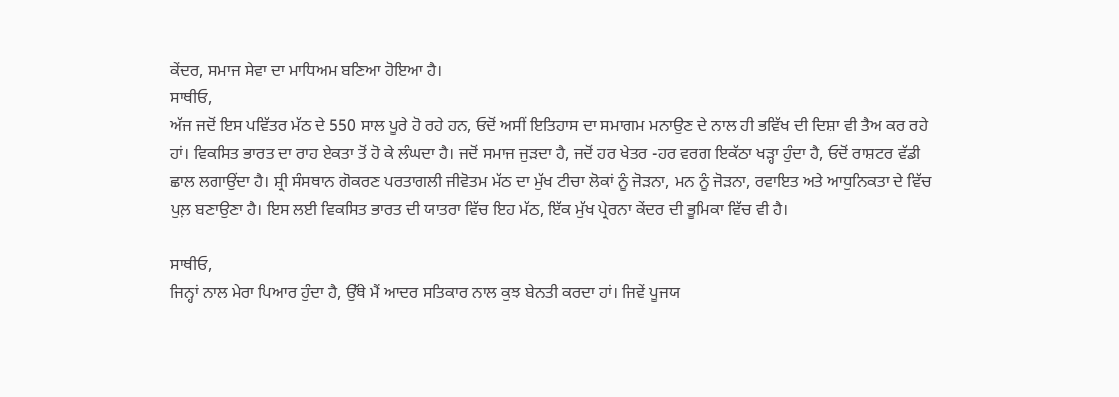ਕੇਂਦਰ, ਸਮਾਜ ਸੇਵਾ ਦਾ ਮਾਧਿਅਮ ਬਣਿਆ ਹੋਇਆ ਹੈ।
ਸਾਥੀਓ,
ਅੱਜ ਜਦੋਂ ਇਸ ਪਵਿੱਤਰ ਮੱਠ ਦੇ 550 ਸਾਲ ਪੂਰੇ ਹੋ ਰਹੇ ਹਨ, ਓਦੋਂ ਅਸੀਂ ਇਤਿਹਾਸ ਦਾ ਸਮਾਗਮ ਮਨਾਉਣ ਦੇ ਨਾਲ ਹੀ ਭਵਿੱਖ ਦੀ ਦਿਸ਼ਾ ਵੀ ਤੈਅ ਕਰ ਰਹੇ ਹਾਂ। ਵਿਕਸਿਤ ਭਾਰਤ ਦਾ ਰਾਹ ਏਕਤਾ ਤੋਂ ਹੋ ਕੇ ਲੰਘਦਾ ਹੈ। ਜਦੋਂ ਸਮਾਜ ਜੁੜਦਾ ਹੈ, ਜਦੋਂ ਹਰ ਖੇਤਰ -ਹਰ ਵਰਗ ਇਕੱਠਾ ਖੜ੍ਹਾ ਹੁੰਦਾ ਹੈ, ਓਦੋਂ ਰਾਸ਼ਟਰ ਵੱਡੀ ਛਾਲ ਲਗਾਉਂਦਾ ਹੈ। ਸ਼੍ਰੀ ਸੰਸਥਾਨ ਗੋਕਰਣ ਪਰਤਾਗਲੀ ਜੀਵੋਤਮ ਮੱਠ ਦਾ ਮੁੱਖ ਟੀਚਾ ਲੋਕਾਂ ਨੂੰ ਜੋੜਨਾ, ਮਨ ਨੂੰ ਜੋੜਨਾ, ਰਵਾਇਤ ਅਤੇ ਆਧੁਨਿਕਤਾ ਦੇ ਵਿੱਚ ਪੁਲ਼ ਬਣਾਉਣਾ ਹੈ। ਇਸ ਲਈ ਵਿਕਸਿਤ ਭਾਰਤ ਦੀ ਯਾਤਰਾ ਵਿੱਚ ਇਹ ਮੱਠ, ਇੱਕ ਮੁੱਖ ਪ੍ਰੇਰਨਾ ਕੇਂਦਰ ਦੀ ਭੂਮਿਕਾ ਵਿੱਚ ਵੀ ਹੈ।

ਸਾਥੀਓ,
ਜਿਨ੍ਹਾਂ ਨਾਲ ਮੇਰਾ ਪਿਆਰ ਹੁੰਦਾ ਹੈ, ਉੱਥੇ ਮੈਂ ਆਦਰ ਸਤਿਕਾਰ ਨਾਲ ਕੁਝ ਬੇਨਤੀ ਕਰਦਾ ਹਾਂ। ਜਿਵੇਂ ਪੂਜਯ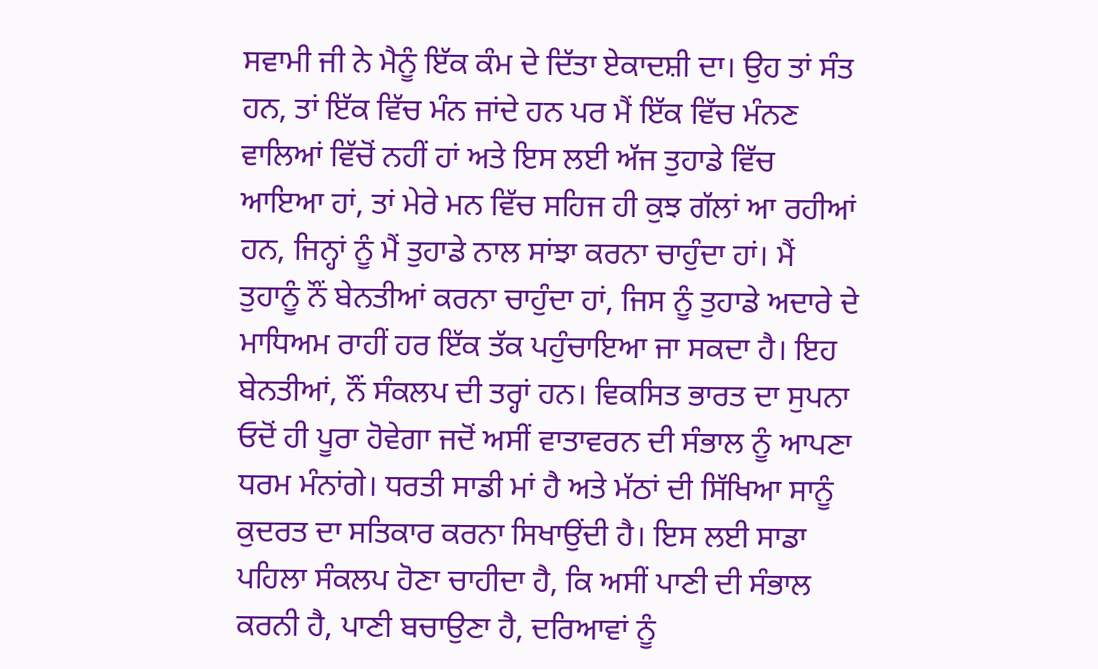ਸਵਾਮੀ ਜੀ ਨੇ ਮੈਨੂੰ ਇੱਕ ਕੰਮ ਦੇ ਦਿੱਤਾ ਏਕਾਦਸ਼ੀ ਦਾ। ਉਹ ਤਾਂ ਸੰਤ ਹਨ, ਤਾਂ ਇੱਕ ਵਿੱਚ ਮੰਨ ਜਾਂਦੇ ਹਨ ਪਰ ਮੈਂ ਇੱਕ ਵਿੱਚ ਮੰਨਣ ਵਾਲਿਆਂ ਵਿੱਚੋਂ ਨਹੀਂ ਹਾਂ ਅਤੇ ਇਸ ਲਈ ਅੱਜ ਤੁਹਾਡੇ ਵਿੱਚ ਆਇਆ ਹਾਂ, ਤਾਂ ਮੇਰੇ ਮਨ ਵਿੱਚ ਸਹਿਜ ਹੀ ਕੁਝ ਗੱਲਾਂ ਆ ਰਹੀਆਂ ਹਨ, ਜਿਨ੍ਹਾਂ ਨੂੰ ਮੈਂ ਤੁਹਾਡੇ ਨਾਲ ਸਾਂਝਾ ਕਰਨਾ ਚਾਹੁੰਦਾ ਹਾਂ। ਮੈਂ ਤੁਹਾਨੂੰ ਨੌਂ ਬੇਨਤੀਆਂ ਕਰਨਾ ਚਾਹੁੰਦਾ ਹਾਂ, ਜਿਸ ਨੂੰ ਤੁਹਾਡੇ ਅਦਾਰੇ ਦੇ ਮਾਧਿਅਮ ਰਾਹੀਂ ਹਰ ਇੱਕ ਤੱਕ ਪਹੁੰਚਾਇਆ ਜਾ ਸਕਦਾ ਹੈ। ਇਹ ਬੇਨਤੀਆਂ, ਨੌਂ ਸੰਕਲਪ ਦੀ ਤਰ੍ਹਾਂ ਹਨ। ਵਿਕਸਿਤ ਭਾਰਤ ਦਾ ਸੁਪਨਾ ਓਦੋਂ ਹੀ ਪੂਰਾ ਹੋਵੇਗਾ ਜਦੋਂ ਅਸੀਂ ਵਾਤਾਵਰਨ ਦੀ ਸੰਭਾਲ ਨੂੰ ਆਪਣਾ ਧਰਮ ਮੰਨਾਂਗੇ। ਧਰਤੀ ਸਾਡੀ ਮਾਂ ਹੈ ਅਤੇ ਮੱਠਾਂ ਦੀ ਸਿੱਖਿਆ ਸਾਨੂੰ ਕੁਦਰਤ ਦਾ ਸਤਿਕਾਰ ਕਰਨਾ ਸਿਖਾਉਂਦੀ ਹੈ। ਇਸ ਲਈ ਸਾਡਾ ਪਹਿਲਾ ਸੰਕਲਪ ਹੋਣਾ ਚਾਹੀਦਾ ਹੈ, ਕਿ ਅਸੀਂ ਪਾਣੀ ਦੀ ਸੰਭਾਲ ਕਰਨੀ ਹੈ, ਪਾਣੀ ਬਚਾਉਣਾ ਹੈ, ਦਰਿਆਵਾਂ ਨੂੰ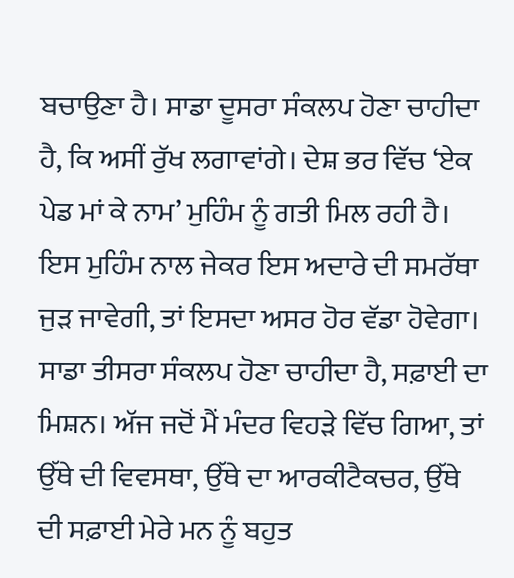ਬਚਾਉਣਾ ਹੈ। ਸਾਡਾ ਦੂਸਰਾ ਸੰਕਲਪ ਹੋਣਾ ਚਾਹੀਦਾ ਹੈ, ਕਿ ਅਸੀਂ ਰੁੱਖ ਲਗਾਵਾਂਗੇ। ਦੇਸ਼ ਭਰ ਵਿੱਚ ‘ਏਕ ਪੇਡ ਮਾਂ ਕੇ ਨਾਮ’ ਮੁਹਿੰਮ ਨੂੰ ਗਤੀ ਮਿਲ ਰਹੀ ਹੈ। ਇਸ ਮੁਹਿੰਮ ਨਾਲ ਜੇਕਰ ਇਸ ਅਦਾਰੇ ਦੀ ਸਮਰੱਥਾ ਜੁੜ ਜਾਵੇਗੀ, ਤਾਂ ਇਸਦਾ ਅਸਰ ਹੋਰ ਵੱਡਾ ਹੋਵੇਗਾ। ਸਾਡਾ ਤੀਸਰਾ ਸੰਕਲਪ ਹੋਣਾ ਚਾਹੀਦਾ ਹੈ, ਸਫ਼ਾਈ ਦਾ ਮਿਸ਼ਨ। ਅੱਜ ਜਦੋਂ ਮੈਂ ਮੰਦਰ ਵਿਹੜੇ ਵਿੱਚ ਗਿਆ, ਤਾਂ ਉੱਥੇ ਦੀ ਵਿਵਸਥਾ, ਉੱਥੇ ਦਾ ਆਰਕੀਟੈਕਚਰ, ਉੱਥੇ ਦੀ ਸਫ਼ਾਈ ਮੇਰੇ ਮਨ ਨੂੰ ਬਹੁਤ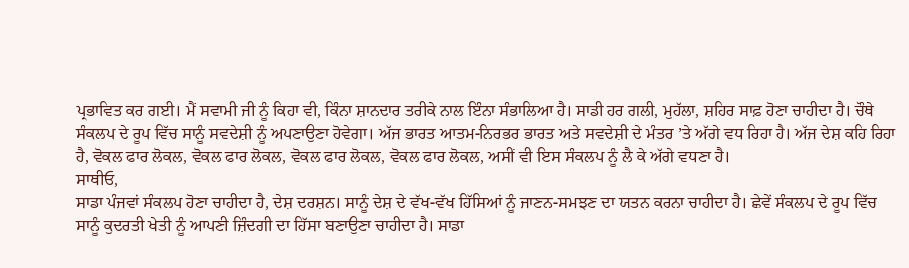ਪ੍ਰਭਾਵਿਤ ਕਰ ਗਈ। ਮੈਂ ਸਵਾਮੀ ਜੀ ਨੂੰ ਕਿਹਾ ਵੀ, ਕਿੰਨਾ ਸ਼ਾਨਦਾਰ ਤਰੀਕੇ ਨਾਲ ਇੰਨਾ ਸੰਭਾਲਿਆ ਹੈ। ਸਾਡੀ ਹਰ ਗਲੀ, ਮੁਹੱਲਾ, ਸ਼ਹਿਰ ਸਾਫ਼ ਹੋਣਾ ਚਾਹੀਦਾ ਹੈ। ਚੌਥੇ ਸੰਕਲਪ ਦੇ ਰੂਪ ਵਿੱਚ ਸਾਨੂੰ ਸਵਦੇਸ਼ੀ ਨੂੰ ਅਪਣਾਉਣਾ ਹੋਵੇਗਾ। ਅੱਜ ਭਾਰਤ ਆਤਮ-ਨਿਰਭਰ ਭਾਰਤ ਅਤੇ ਸਵਦੇਸ਼ੀ ਦੇ ਮੰਤਰ ’ਤੇ ਅੱਗੇ ਵਧ ਰਿਹਾ ਹੈ। ਅੱਜ ਦੇਸ਼ ਕਹਿ ਰਿਹਾ ਹੈ, ਵੋਕਲ ਫਾਰ ਲੋਕਲ, ਵੋਕਲ ਫਾਰ ਲੋਕਲ, ਵੋਕਲ ਫਾਰ ਲੋਕਲ, ਵੋਕਲ ਫਾਰ ਲੋਕਲ, ਅਸੀਂ ਵੀ ਇਸ ਸੰਕਲਪ ਨੂੰ ਲੈ ਕੇ ਅੱਗੇ ਵਧਣਾ ਹੈ।
ਸਾਥੀਓ,
ਸਾਡਾ ਪੰਜਵਾਂ ਸੰਕਲਪ ਹੋਣਾ ਚਾਹੀਦਾ ਹੈ, ਦੇਸ਼ ਦਰਸ਼ਨ। ਸਾਨੂੰ ਦੇਸ਼ ਦੇ ਵੱਖ-ਵੱਖ ਹਿੱਸਿਆਂ ਨੂੰ ਜਾਣਨ-ਸਮਝਣ ਦਾ ਯਤਨ ਕਰਨਾ ਚਾਹੀਦਾ ਹੈ। ਛੇਵੇਂ ਸੰਕਲਪ ਦੇ ਰੂਪ ਵਿੱਚ ਸਾਨੂੰ ਕੁਦਰਤੀ ਖੇਤੀ ਨੂੰ ਆਪਣੀ ਜ਼ਿੰਦਗੀ ਦਾ ਹਿੱਸਾ ਬਣਾਉਣਾ ਚਾਹੀਦਾ ਹੈ। ਸਾਡਾ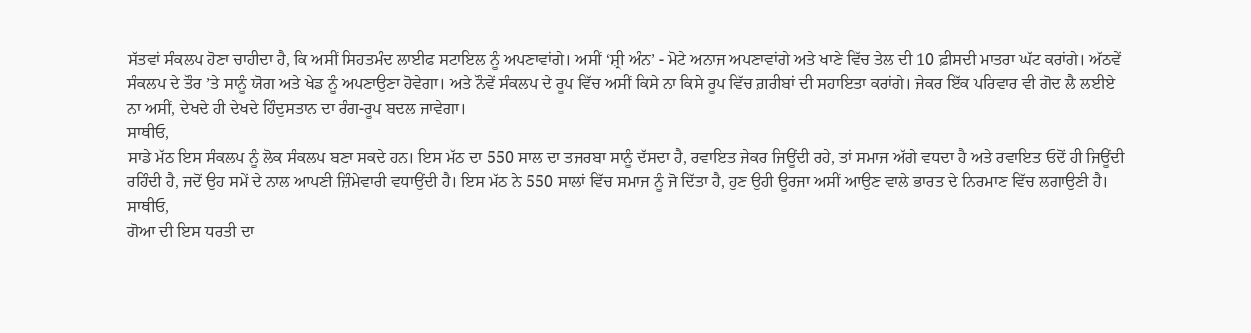ਸੱਤਵਾਂ ਸੰਕਲਪ ਹੋਣਾ ਚਾਹੀਦਾ ਹੈ, ਕਿ ਅਸੀਂ ਸਿਹਤਮੰਦ ਲਾਈਫ ਸਟਾਇਲ ਨੂੰ ਅਪਣਾਵਾਂਗੇ। ਅਸੀਂ ‘ਸ਼੍ਰੀ ਅੰਨ’ - ਮੋਟੇ ਅਨਾਜ ਅਪਣਾਵਾਂਗੇ ਅਤੇ ਖਾਣੇ ਵਿੱਚ ਤੇਲ ਦੀ 10 ਫ਼ੀਸਦੀ ਮਾਤਰਾ ਘੱਟ ਕਰਾਂਗੇ। ਅੱਠਵੇਂ ਸੰਕਲਪ ਦੇ ਤੌਰ ’ਤੇ ਸਾਨੂੰ ਯੋਗ ਅਤੇ ਖੇਡ ਨੂੰ ਅਪਣਾਉਣਾ ਹੋਵੇਗਾ। ਅਤੇ ਨੌਵੇਂ ਸੰਕਲਪ ਦੇ ਰੂਪ ਵਿੱਚ ਅਸੀਂ ਕਿਸੇ ਨਾ ਕਿਸੇ ਰੂਪ ਵਿੱਚ ਗ਼ਰੀਬਾਂ ਦੀ ਸਹਾਇਤਾ ਕਰਾਂਗੇ। ਜੇਕਰ ਇੱਕ ਪਰਿਵਾਰ ਵੀ ਗੋਦ ਲੈ ਲਈਏ ਨਾ ਅਸੀਂ, ਦੇਖਦੇ ਹੀ ਦੇਖਦੇ ਹਿੰਦੁਸਤਾਨ ਦਾ ਰੰਗ-ਰੂਪ ਬਦਲ ਜਾਵੇਗਾ।
ਸਾਥੀਓ,
ਸਾਡੇ ਮੱਠ ਇਸ ਸੰਕਲਪ ਨੂੰ ਲੋਕ ਸੰਕਲਪ ਬਣਾ ਸਕਦੇ ਹਨ। ਇਸ ਮੱਠ ਦਾ 550 ਸਾਲ ਦਾ ਤਜਰਬਾ ਸਾਨੂੰ ਦੱਸਦਾ ਹੈ, ਰਵਾਇਤ ਜੇਕਰ ਜਿਊਂਦੀ ਰਹੇ, ਤਾਂ ਸਮਾਜ ਅੱਗੇ ਵਧਦਾ ਹੈ ਅਤੇ ਰਵਾਇਤ ਓਦੋਂ ਹੀ ਜਿਊਂਦੀ ਰਹਿੰਦੀ ਹੈ, ਜਦੋਂ ਉਹ ਸਮੇਂ ਦੇ ਨਾਲ ਆਪਣੀ ਜ਼ਿੰਮੇਵਾਰੀ ਵਧਾਉਂਦੀ ਹੈ। ਇਸ ਮੱਠ ਨੇ 550 ਸਾਲਾਂ ਵਿੱਚ ਸਮਾਜ ਨੂੰ ਜੋ ਦਿੱਤਾ ਹੈ, ਹੁਣ ਉਹੀ ਊਰਜਾ ਅਸੀਂ ਆਉਣ ਵਾਲੇ ਭਾਰਤ ਦੇ ਨਿਰਮਾਣ ਵਿੱਚ ਲਗਾਉਣੀ ਹੈ।
ਸਾਥੀਓ,
ਗੋਆ ਦੀ ਇਸ ਧਰਤੀ ਦਾ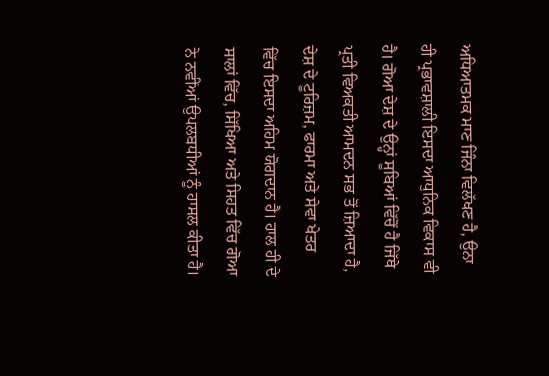ਅਧਿਆਤਮਕ ਮਾਣ ਜਿੰਨਾ ਵਿਲੱਖਣ ਹੈ, ਉਨਾ ਹੀ ਪ੍ਰਭਾਵਸ਼ਾਲੀ ਇਸਦਾ ਆਧੁਨਿਕ ਵਿਕਾਸ ਵੀ ਹੈ। ਗੋਆ ਦੇਸ਼ ਦੇ ਉਨ੍ਹਾਂ ਸੂਬਿਆਂ ਵਿੱਚੋਂ ਹੈ ਜਿੱਥੇ ਪ੍ਰਤੀ ਵਿਅਕਤੀ ਆਮਦਨ ਸਭ ਤੋਂ ਜ਼ਿਆਦਾ ਹੈ, ਦੇਸ਼ ਦੇ ਟੂਰਿਜ਼ਮ, ਫਾਰਮਾ ਅਤੇ ਸੇਵਾ ਖੇਤਰ ਵਿੱਚ ਇਸਦਾ ਅਹਿਮ ਯੋਗਦਾਨ ਹੈ। ਹਾਲ ਹੀ ਦੇ ਸਾਲਾਂ ਵਿੱਚ, ਸਿੱਖਿਆ ਅਤੇ ਸਿਹਤ ਵਿੱਚ ਗੋਆ ਨੇ ਨਵੀਂਆਂ ਉਪਲਬਧੀਆਂ ਨੂੰ ਹਾਸਲ ਕੀਤਾ ਹੈ।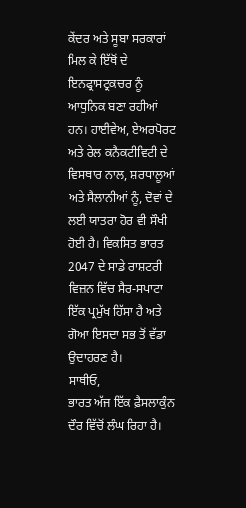ਕੇਂਦਰ ਅਤੇ ਸੂਬਾ ਸਰਕਾਰਾਂ ਮਿਲ ਕੇ ਇੱਥੋਂ ਦੇ ਇਨਫ੍ਰਾਸਟ੍ਰਕਚਰ ਨੂੰ ਆਧੁਨਿਕ ਬਣਾ ਰਹੀਆਂ ਹਨ। ਹਾਈਵੇਅ, ਏਅਰਪੋਰਟ ਅਤੇ ਰੇਲ ਕਨੈਕਟੀਵਿਟੀ ਦੇ ਵਿਸਥਾਰ ਨਾਲ, ਸ਼ਰਧਾਲੂਆਂ ਅਤੇ ਸੈਲਾਨੀਆਂ ਨੂੰ, ਦੋਵਾਂ ਦੇ ਲਈ ਯਾਤਰਾ ਹੋਰ ਵੀ ਸੌਖੀ ਹੋਈ ਹੈ। ਵਿਕਸਿਤ ਭਾਰਤ 2047 ਦੇ ਸਾਡੇ ਰਾਸ਼ਟਰੀ ਵਿਜ਼ਨ ਵਿੱਚ ਸੈਰ-ਸਪਾਟਾ ਇੱਕ ਪ੍ਰਮੁੱਖ ਹਿੱਸਾ ਹੈ ਅਤੇ ਗੋਆ ਇਸਦਾ ਸਭ ਤੋਂ ਵੱਡਾ ਉਦਾਹਰਣ ਹੈ।
ਸਾਥੀਓ,
ਭਾਰਤ ਅੱਜ ਇੱਕ ਫ਼ੈਸਲਾਕੁੰਨ ਦੌਰ ਵਿੱਚੋਂ ਲੰਘ ਰਿਹਾ ਹੈ।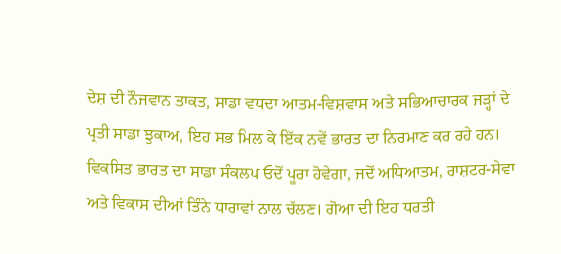ਦੇਸ਼ ਦੀ ਨੌਜਵਾਨ ਤਾਕਤ, ਸਾਡਾ ਵਧਦਾ ਆਤਮ-ਵਿਸ਼ਵਾਸ ਅਤੇ ਸਭਿਆਚਾਰਕ ਜੜ੍ਹਾਂ ਦੇ ਪ੍ਰਤੀ ਸਾਡਾ ਝੁਕਾਅ, ਇਹ ਸਭ ਮਿਲ ਕੇ ਇੱਕ ਨਵੇਂ ਭਾਰਤ ਦਾ ਨਿਰਮਾਣ ਕਰ ਰਹੇ ਹਨ। ਵਿਕਸਿਤ ਭਾਰਤ ਦਾ ਸਾਡਾ ਸੰਕਲਪ ਓਦੋਂ ਪੂਰਾ ਹੋਵੇਗਾ, ਜਦੋਂ ਅਧਿਆਤਮ, ਰਾਸ਼ਟਰ-ਸੇਵਾ ਅਤੇ ਵਿਕਾਸ ਦੀਆਂ ਤਿੰਨੇ ਧਾਰਾਵਾਂ ਨਾਲ ਚੱਲਣ। ਗੋਆ ਦੀ ਇਹ ਧਰਤੀ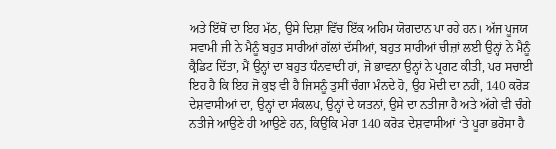ਅਤੇ ਇੱਥੋਂ ਦਾ ਇਹ ਮੱਠ, ਉਸੇ ਦਿਸ਼ਾ ਵਿੱਚ ਇੱਕ ਅਹਿਮ ਯੋਗਦਾਨ ਪਾ ਰਹੇ ਹਨ। ਅੱਜ ਪੂਜਯ ਸਵਾਮੀ ਜੀ ਨੇ ਮੈਨੂੰ ਬਹੁਤ ਸਾਰੀਆਂ ਗੱਲਾਂ ਦੱਸੀਆਂ, ਬਹੁਤ ਸਾਰੀਆਂ ਚੀਜ਼ਾਂ ਲਈ ਉਨ੍ਹਾਂ ਨੇ ਮੈਨੂੰ ਕ੍ਰੈਡਿਟ ਦਿੱਤਾ, ਮੈਂ ਉਨ੍ਹਾਂ ਦਾ ਬਹੁਤ ਧੰਨਵਾਦੀ ਹਾਂ, ਜੋ ਭਾਵਨਾ ਉਨ੍ਹਾਂ ਨੇ ਪ੍ਰਗਟ ਕੀਤੀ, ਪਰ ਸਚਾਈ ਇਹ ਹੈ ਕਿ ਇਹ ਜੋ ਕੁਝ ਵੀ ਹੈ ਜਿਸਨੂੰ ਤੁਸੀਂ ਚੰਗਾ ਮੰਨਦੇ ਹੋ, ਉਹ ਮੋਦੀ ਦਾ ਨਹੀਂ, 140 ਕਰੋੜ ਦੇਸ਼ਵਾਸੀਆਂ ਦਾ, ਉਨ੍ਹਾਂ ਦਾ ਸੰਕਲਪ, ਉਨ੍ਹਾਂ ਦੇ ਯਤਨਾਂ, ਉਸੇ ਦਾ ਨਤੀਜਾ ਹੈ ਅਤੇ ਅੱਗੇ ਵੀ ਚੰਗੇ ਨਤੀਜੇ ਆਉਣੇ ਹੀ ਆਉਣੇ ਹਨ, ਕਿਉਂਕਿ ਮੇਰਾ 140 ਕਰੋੜ ਦੇਸ਼ਵਾਸੀਆਂ ‘ਤੇ ਪੂਰਾ ਭਰੋਸਾ ਹੈ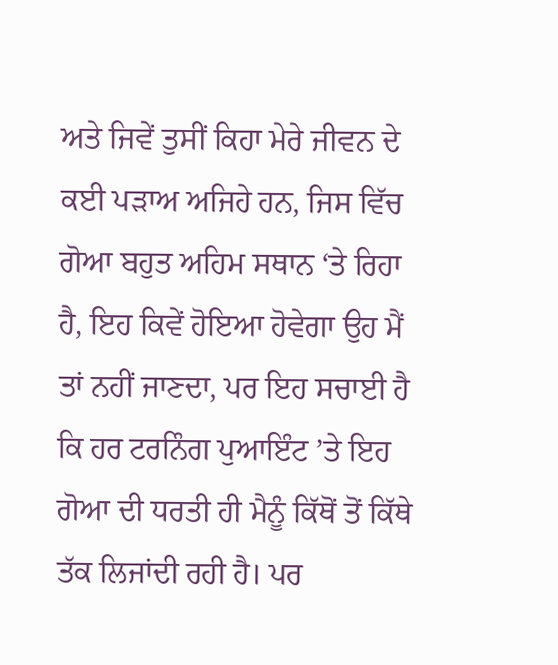ਅਤੇ ਜਿਵੇਂ ਤੁਸੀਂ ਕਿਹਾ ਮੇਰੇ ਜੀਵਨ ਦੇ ਕਈ ਪੜਾਅ ਅਜਿਹੇ ਹਨ, ਜਿਸ ਵਿੱਚ ਗੋਆ ਬਹੁਤ ਅਹਿਮ ਸਥਾਨ ‘ਤੇ ਰਿਹਾ ਹੈ, ਇਹ ਕਿਵੇਂ ਹੋਇਆ ਹੋਵੇਗਾ ਉਹ ਮੈਂ ਤਾਂ ਨਹੀਂ ਜਾਣਦਾ, ਪਰ ਇਹ ਸਚਾਈ ਹੈ ਕਿ ਹਰ ਟਰਨਿੰਗ ਪੁਆਇੰਟ ’ਤੇ ਇਹ ਗੋਆ ਦੀ ਧਰਤੀ ਹੀ ਮੈਨੂੰ ਕਿੱਥੋਂ ਤੋਂ ਕਿੱਥੇ ਤੱਕ ਲਿਜਾਂਦੀ ਰਹੀ ਹੈ। ਪਰ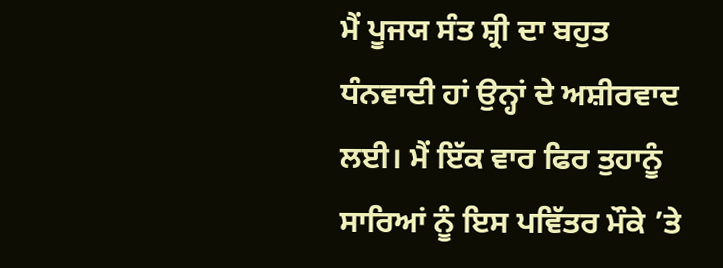ਮੈਂ ਪੂਜਯ ਸੰਤ ਸ਼੍ਰੀ ਦਾ ਬਹੁਤ ਧੰਨਵਾਦੀ ਹਾਂ ਉਨ੍ਹਾਂ ਦੇ ਅਸ਼ੀਰਵਾਦ ਲਈ। ਮੈਂ ਇੱਕ ਵਾਰ ਫਿਰ ਤੁਹਾਨੂੰ ਸਾਰਿਆਂ ਨੂੰ ਇਸ ਪਵਿੱਤਰ ਮੌਕੇ ’ਤੇ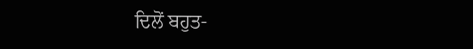ਦਿਲੋਂ ਬਹੁਤ-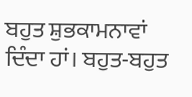ਬਹੁਤ ਸ਼ੁਭਕਾਮਨਾਵਾਂ ਦਿੰਦਾ ਹਾਂ। ਬਹੁਤ-ਬਹੁਤ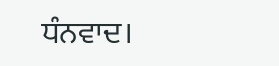ਧੰਨਵਾਦ।